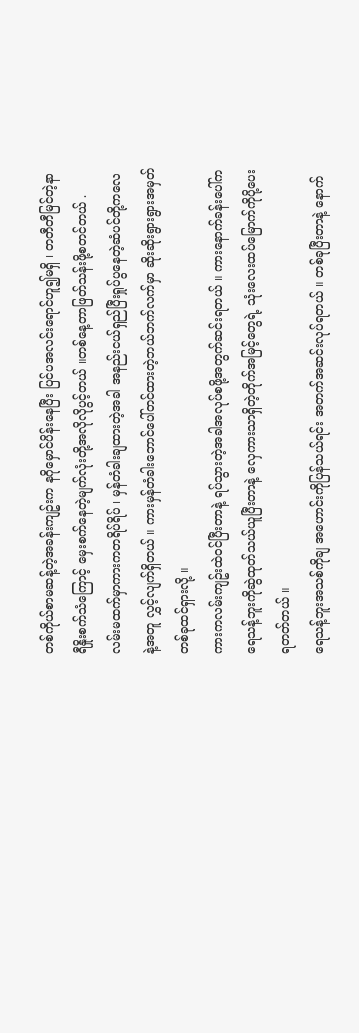တစ်ကိုယ်စာမဆန့်တဲ့အခန်းကျဥ်းက နဂိုမှောင်ပိန်းနေပြီး ပြင်ပအလင်းရောင်ဟူ၍မရှိ ၊ တတီတီမြင်တဲ့နာရီနှိုးစက်သံကြောင့် မှေးစက်နေတဲ့မျက်လုံးတို့အလိုလိုပွင့်တယ် ။တစ်နေ့တာဖြတ်သန်းဖို့စတင်တယ် .
လမ်းမထက်မှာကားကတရိပ်ရိပ် ၊ မှန်တံခါးချထားတဲ့အခါ အနည်းငယ်ရှည်ပြီးရှုပ်ပွနေတဲ့ဆံပင်တို့ကလေနဲ့အတူ လွှင့်လျက်ရှိတယ် ။ ကားမှန်တံခါးဘောင်ပေါ်တင်ထားတဲ့ဘယ်ဘက်လက်မှာ ဆိုးဆိုးရွားရွားအမှတ်တစ်ခုထင်ရှားလို့ ။
ကားကလမ်းကျဥ်းထဲဝင်ပြီးတာနဲ့ ရပ်သွားတဲ့အခါအလုပ်စဖို့အတွက်ဆင်းရတယ် ။ ကားနောက်ခန်းပေါ်ကရေသန့်ဘူးကိုဆွဲထုတ်သယ်ယူပြီးတာနဲ့ လှေကားသာရှိတဲ့တိုက်အမြင့်တွေရဲ့ သုံးလေးထပ်မြောက်ကိုပို့ပေးရတတ်တယ် ။
ရေသန့်ဘူးအသစ်ကိုချ အဟောင်းကိုပြန်သယ်ရင်း အတက်အဆင်းလုပ်ရတယ် ။ တစ်ခုပြီးတာနဲ့ နောက်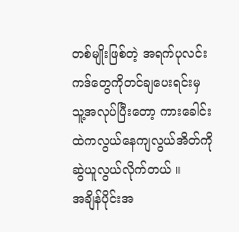တစ်မျိုးဖြစ်တဲ့ အရက်ပုလင်းကဒ်တွေကိုတင်ချပေးရင်းမှ သူ့အလုပ်ပြီးတော့ ကားခေါင်းထဲကလွယ်နေကျလွယ်အိတ်ကိုဆွဲယူလွယ်လိုက်တယ် ။
အချိန်ပိုင်းအ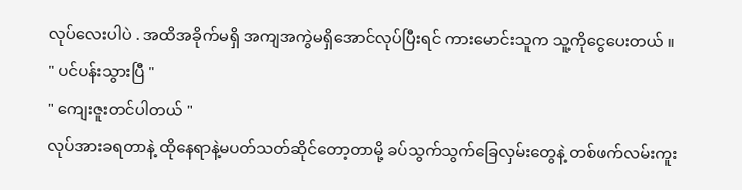လုပ်လေးပါပဲ . အထိအခိုက်မရှိ အကျအကွဲမရှိအောင်လုပ်ပြီးရင် ကားမောင်းသူက သူ့ကိုငွေပေးတယ် ။
" ပင်ပန်းသွားပြီ "
" ကျေးဇူးတင်ပါတယ် "
လုပ်အားခရတာနဲ့ ထိုနေရာနဲ့မပတ်သတ်ဆိုင်တော့တာမို့ ခပ်သွက်သွက်ခြေလှမ်းတွေနဲ့ တစ်ဖက်လမ်းကူး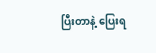ပြီးတာနဲ့ ပြေးရ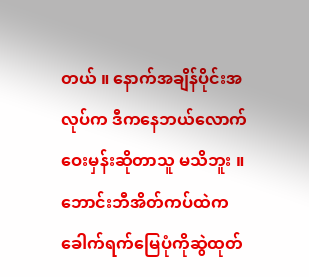တယ် ။ နောက်အချိန်ပိုင်းအလုပ်က ဒီကနေဘယ်လောက်ဝေးမှန်းဆိုတာသူ မသိဘူး ။ ဘောင်းဘီအိတ်ကပ်ထဲက ခေါက်ရက်မြေပုံကိုဆွဲထုတ်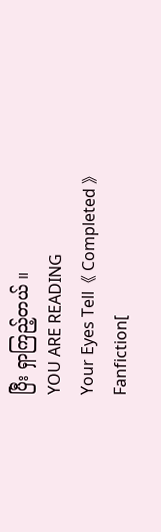ပြီး ရှာကြည့်တယ် ။
YOU ARE READING
Your Eyes Tell《 Completed 》
Fanfiction[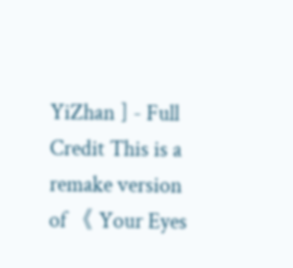YiZhan ] - Full Credit This is a remake version of 《 Your Eyes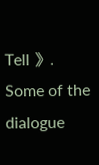Tell 》. Some of the dialogue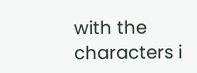with the characters i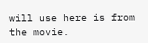will use here is from the movie.